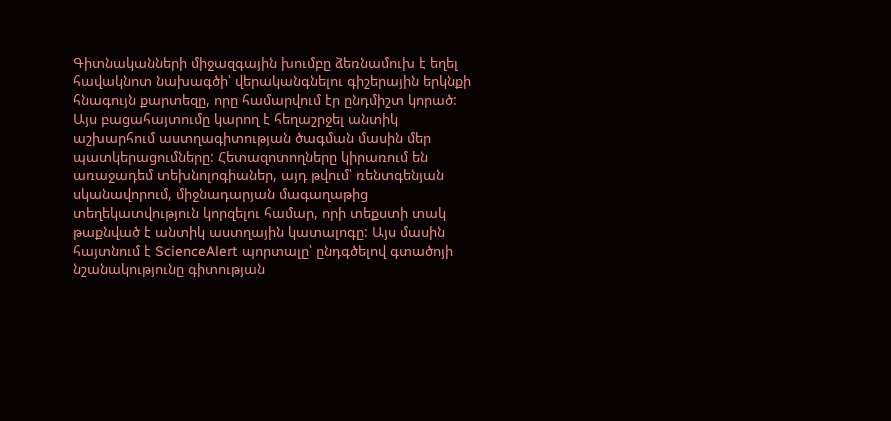Գիտնականների միջազգային խումբը ձեռնամուխ է եղել հավակնոտ նախագծի՝ վերականգնելու գիշերային երկնքի հնագույն քարտեզը, որը համարվում էր ընդմիշտ կորած: Այս բացահայտումը կարող է հեղաշրջել անտիկ աշխարհում աստղագիտության ծագման մասին մեր պատկերացումները: Հետազոտողները կիրառում են առաջադեմ տեխնոլոգիաներ, այդ թվում՝ ռենտգենյան սկանավորում, միջնադարյան մագաղաթից տեղեկատվություն կորզելու համար, որի տեքստի տակ թաքնված է անտիկ աստղային կատալոգը: Այս մասին հայտնում է ScienceAlert պորտալը՝ ընդգծելով գտածոյի նշանակությունը գիտության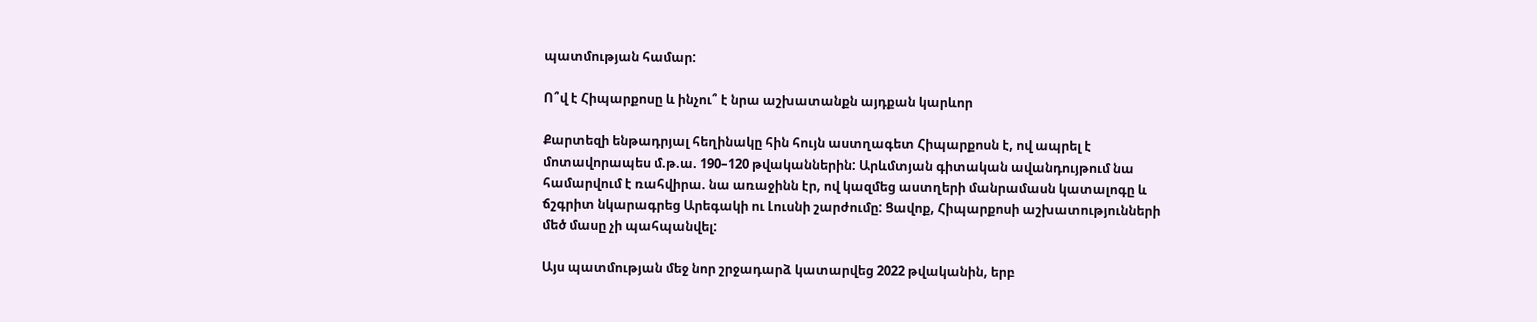պատմության համար:

Ո՞վ է Հիպարքոսը և ինչու՞ է նրա աշխատանքն այդքան կարևոր

Քարտեզի ենթադրյալ հեղինակը հին հույն աստղագետ Հիպարքոսն է, ով ապրել է մոտավորապես մ.թ.ա. 190–120 թվականներին: Արևմտյան գիտական ավանդույթում նա համարվում է ռահվիրա. նա առաջինն էր, ով կազմեց աստղերի մանրամասն կատալոգը և ճշգրիտ նկարագրեց Արեգակի ու Լուսնի շարժումը: Ցավոք, Հիպարքոսի աշխատությունների մեծ մասը չի պահպանվել:

Այս պատմության մեջ նոր շրջադարձ կատարվեց 2022 թվականին, երբ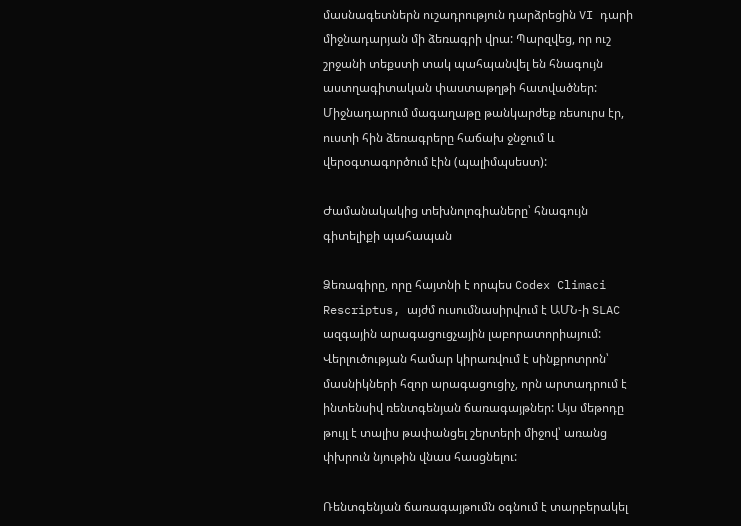մասնագետներն ուշադրություն դարձրեցին VI դարի միջնադարյան մի ձեռագրի վրա: Պարզվեց, որ ուշ շրջանի տեքստի տակ պահպանվել են հնագույն աստղագիտական փաստաթղթի հատվածներ: Միջնադարում մագաղաթը թանկարժեք ռեսուրս էր, ուստի հին ձեռագրերը հաճախ ջնջում և վերօգտագործում էին (պալիմպսեստ):

Ժամանակակից տեխնոլոգիաները՝ հնագույն գիտելիքի պահապան

Ձեռագիրը, որը հայտնի է որպես Codex Climaci Rescriptus, այժմ ուսումնասիրվում է ԱՄՆ-ի SLAC ազգային արագացուցչային լաբորատորիայում: Վերլուծության համար կիրառվում է սինքրոտրոն՝ մասնիկների հզոր արագացուցիչ, որն արտադրում է ինտենսիվ ռենտգենյան ճառագայթներ: Այս մեթոդը թույլ է տալիս թափանցել շերտերի միջով՝ առանց փխրուն նյութին վնաս հասցնելու:

Ռենտգենյան ճառագայթումն օգնում է տարբերակել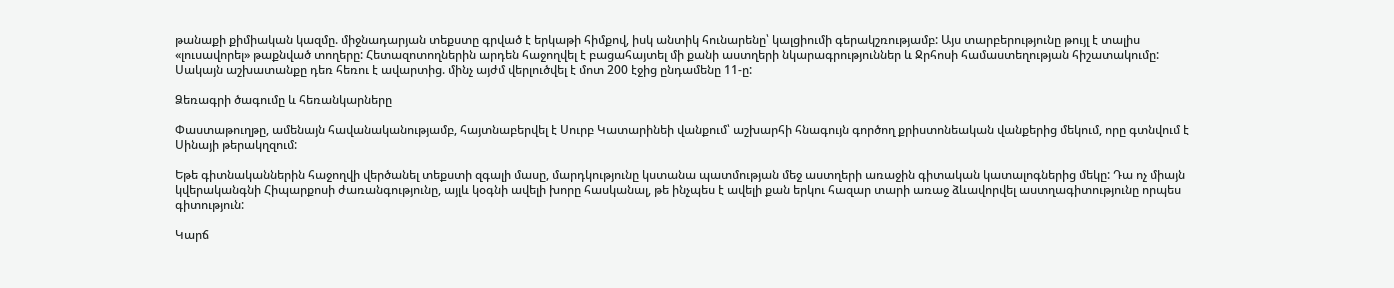թանաքի քիմիական կազմը. միջնադարյան տեքստը գրված է երկաթի հիմքով, իսկ անտիկ հունարենը՝ կալցիումի գերակշռությամբ: Այս տարբերությունը թույլ է տալիս «լուսավորել» թաքնված տողերը: Հետազոտողներին արդեն հաջողվել է բացահայտել մի քանի աստղերի նկարագրություններ և Ջրհոսի համաստեղության հիշատակումը: Սակայն աշխատանքը դեռ հեռու է ավարտից. մինչ այժմ վերլուծվել է մոտ 200 էջից ընդամենը 11-ը:

Ձեռագրի ծագումը և հեռանկարները

Փաստաթուղթը, ամենայն հավանականությամբ, հայտնաբերվել է Սուրբ Կատարինեի վանքում՝ աշխարհի հնագույն գործող քրիստոնեական վանքերից մեկում, որը գտնվում է Սինայի թերակղզում:

Եթե գիտնականներին հաջողվի վերծանել տեքստի զգալի մասը, մարդկությունը կստանա պատմության մեջ աստղերի առաջին գիտական կատալոգներից մեկը: Դա ոչ միայն կվերականգնի Հիպարքոսի ժառանգությունը, այլև կօգնի ավելի խորը հասկանալ, թե ինչպես է ավելի քան երկու հազար տարի առաջ ձևավորվել աստղագիտությունը որպես գիտություն:

Կարճ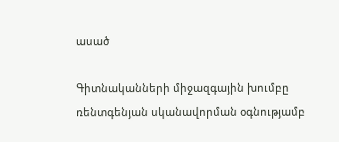ասած

Գիտնականների միջազգային խումբը ռենտգենյան սկանավորման օգնությամբ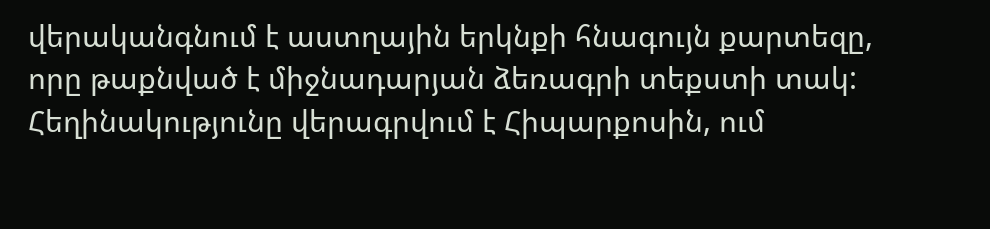վերականգնում է աստղային երկնքի հնագույն քարտեզը, որը թաքնված է միջնադարյան ձեռագրի տեքստի տակ: Հեղինակությունը վերագրվում է Հիպարքոսին, ում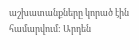աշխատանքները կորած էին համարվում: Արդեն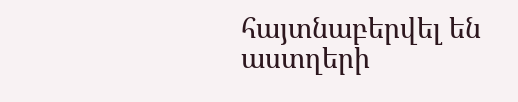հայտնաբերվել են աստղերի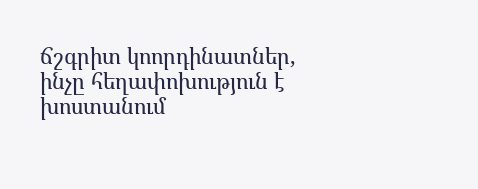ճշգրիտ կոորդինատներ, ինչը հեղափոխություն է խոստանում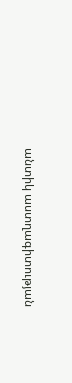անտիկ աստղագիտության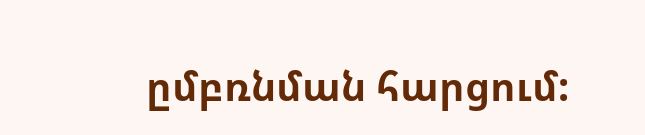ըմբռնման հարցում: